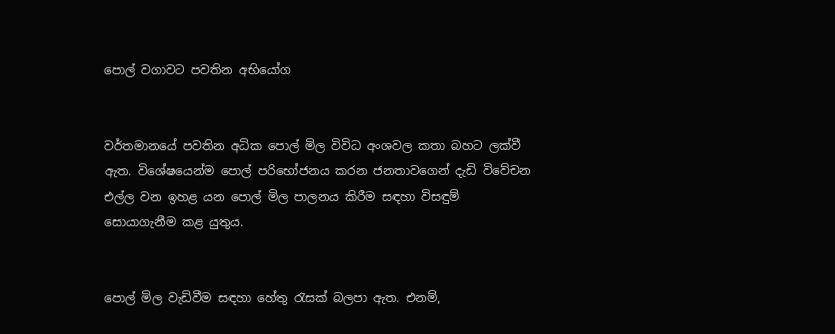පොල් වගාවට පවතින අභියෝග


වර්තමානයේ පවතින අධික පොල් මිල විවිධ අංශවල කතා බහට ලක්වී ඇත. විශේෂයෙන්ම පොල් පරිභෝජනය කරන ජනතාවගෙන් දැඩි විවේචන එල්ල වන ඉහළ යන පොල් මිල පාලනය කිරීම සඳහා විසඳුම් සොයාගැනීම කළ යුතුය.


පොල් මිල වැඩිවීම සඳහා හේතු රැසක් බලපා ඇත. එනම්,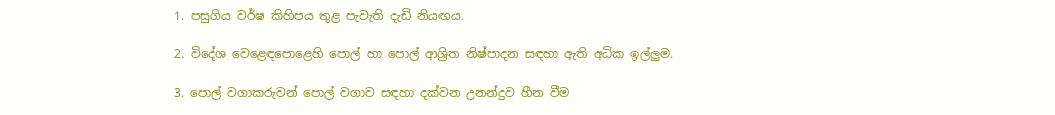1. පසුගිය වර්ෂ කිහිපය තුළ පැවැති දැඩි නියඟය.

2. විදේශ වෙළෙඳපොළෙහි පොල් හා පොල් ආශ්‍රිත නිෂ්පාදන සඳහා ඇති අධික ඉල්ලුම.

3. පොල් වගාකරුවන් පොල් වගාව සඳහා දක්වන උනන්දුව හීන වීම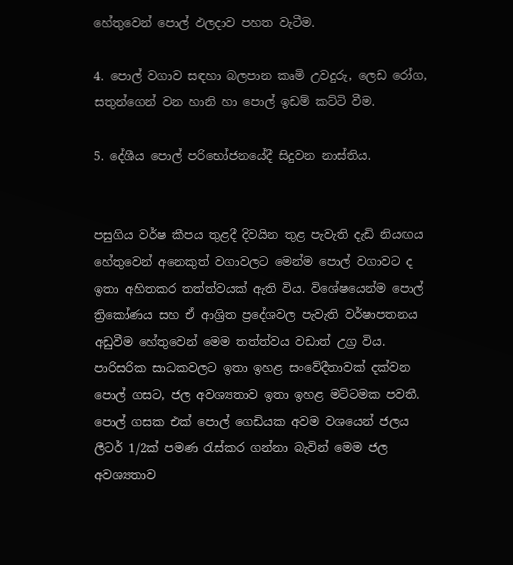හේතුවෙන් පොල් ඵලදාව පහත වැටීම.

4. පොල් වගාව සඳහා බලපාන කෘමි උවදුරු, ලෙඩ රෝග, සතුන්ගෙන් වන හානි හා පොල් ඉඩම් කට්ටි වීම.

5. දේශීය පොල් පරිභෝජනයේදී සිදුවන නාස්තිය.


පසුගිය වර්ෂ කීපය තුළදී දිවයින තුළ පැවැති දැඩි නියඟය හේතුවෙන් අනෙකුත් වගාවලට මෙන්ම පොල් වගාවට ද ඉතා අහිතකර තත්ත්වයක් ඇති විය. විශේෂයෙන්ම පොල් ත්‍රිකෝණය සහ ඒ ආශ්‍රිත ප්‍රදේශවල පැවැති වර්ෂාපතනය අඩුවීම හේතුවෙන් මෙම තත්ත්වය වඩාත් උග්‍ර විය. පාරිසරික සාධකවලට ඉතා ඉහළ සංවේදීතාවක් දක්වන පොල් ගසට, ජල අවශ්‍යතාව ඉතා ඉහළ මට්ටමක පවතී. පොල් ගසක එක් පොල් ගෙඩියක අවම වශයෙන් ජලය ලීටර් 1/2ක් පමණ රැස්කර ගන්නා බැවින් මෙම ජල අවශ්‍යතාව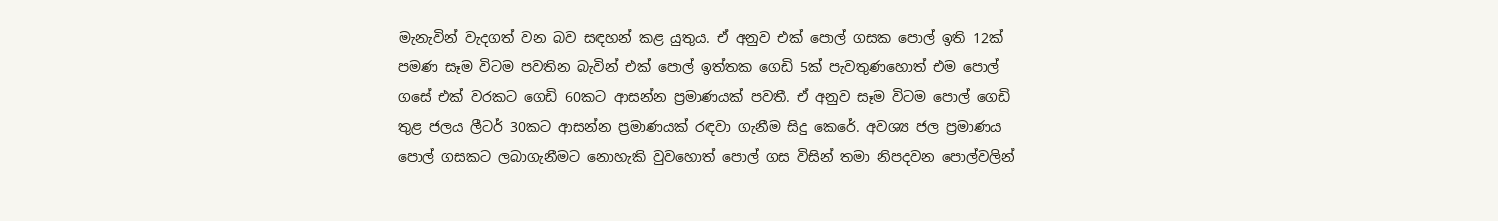මැනැවින් වැදගත් වන බව සඳහන් කළ යුතුය. ඒ අනුව එක් පොල් ගසක පොල් ඉති 12ක් පමණ සෑම විටම පවතින බැවින් එක් පොල් ඉත්තක ගෙඩි 5ක් පැවතුණහොත් එම පොල් ගසේ එක් වරකට ගෙඩි 60කට ආසන්න ප්‍රමාණයක් පවතී. ඒ අනුව සෑම විටම පොල් ගෙඩි තුළ ජලය ලීටර් 30කට ආසන්න ප්‍රමාණයක් රඳවා ගැනීම සිදු කෙරේ. අවශ්‍ය ජල ප්‍රමාණය පොල් ගසකට ලබාගැනීමට නොහැකි වුවහොත් පොල් ගස විසින් තමා නිපදවන පොල්වලින්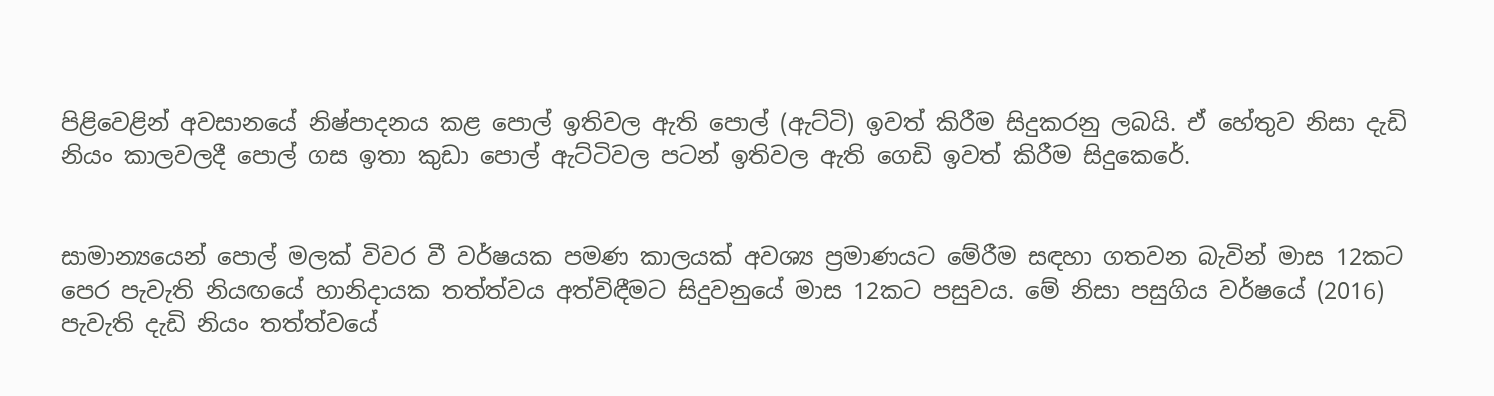පිළිවෙළින් අවසානයේ නිෂ්පාදනය කළ පොල් ඉතිවල ඇති පොල් (ඇට්ටි) ඉවත් කිරීම සිදුකරනු ලබයි. ඒ හේතුව නිසා දැඩි නියං කාලවලදී පොල් ගස ඉතා කුඩා පොල් ඇට්ටිවල පටන් ඉතිවල ඇති ගෙඩි ඉවත් කිරීම සිදුකෙරේ.


සාමාන්‍යයෙන් පොල් මලක් විවර වී වර්ෂයක පමණ කාලයක් අවශ්‍ය ප්‍රමාණයට මේරීම සඳහා ගතවන බැවින් මාස 12කට පෙර පැවැති නියඟයේ හානිදායක තත්ත්වය අත්විඳීමට සිදුවනුයේ මාස 12කට පසුවය. මේ නිසා පසුගිය වර්ෂයේ (2016) පැවැති දැඩි නියං තත්ත්වයේ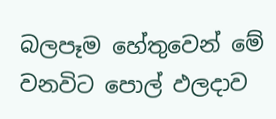බලපෑම හේතුවෙන් මේ වනවිට පොල් ඵලදාව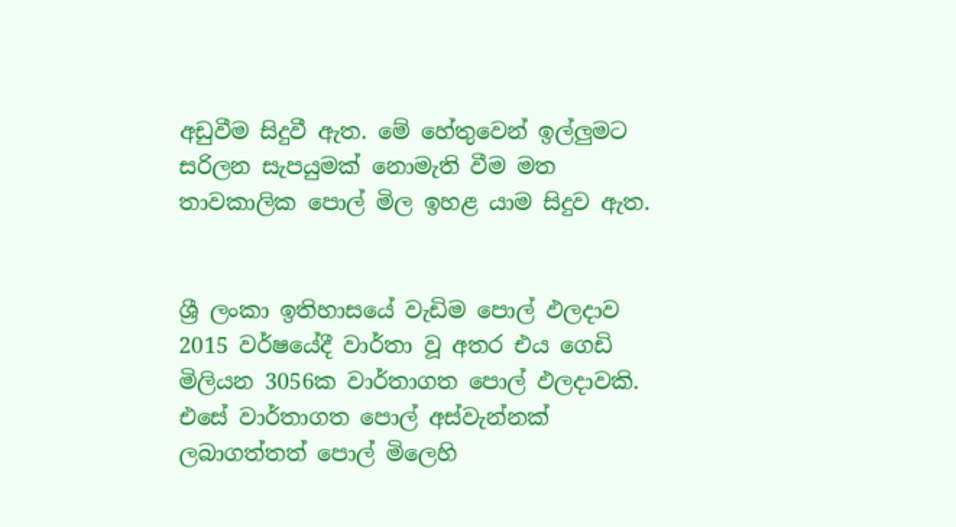අඩුවීම සිදුවී ඇත. මේ හේතුවෙන් ඉල්ලුමට සරිලන සැපයුමක් නොමැති වීම මත තාවකාලික පොල් මිල ඉහළ යාම සිදුව ඇත.


ශ්‍රී ලංකා ඉතිහාසයේ වැඩිම පොල් ඵලදාව 2015 වර්ෂයේදී වාර්තා වූ අතර එය ගෙඩි මිලියන 3056ක වාර්තාගත පොල් ඵලදාවකි. එසේ වාර්තාගත පොල් අස්වැන්නක් ලබාගත්තත් පොල් මිලෙහි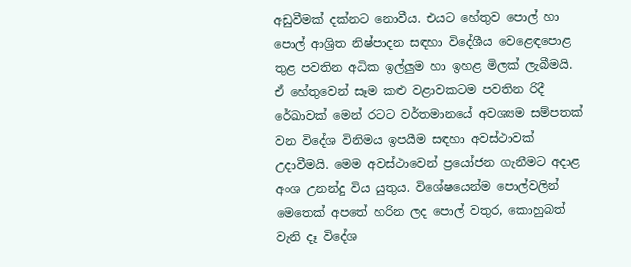අඩුවීමක් දක්නට නොවීය. එයට හේතුව පොල් හා පොල් ආශ්‍රිත නිෂ්පාදන සඳහා විදේශීය වෙළෙඳපොළ තුළ පවතින අධික ඉල්ලුම හා ඉහළ මිලක් ලැබීමයි. ඒ හේතුවෙන් සෑම කළු වළාවකටම පවතින රිදී රේඛාවක් මෙන් රටට වර්තමානයේ අවශ්‍යම සම්පතක් වන විදේශ විනිමය ඉපයීම සඳහා අවස්ථාවක් උදාවීමයි. මෙම අවස්ථාවෙන් ප්‍රයෝජන ගැනීමට අදාළ අංශ උනන්දු විය යුතුය. විශේෂයෙන්ම පොල්වලින් මෙතෙක් අපතේ හරින ලද පොල් වතුර, කොහුබත් වැනි දෑ විදේශ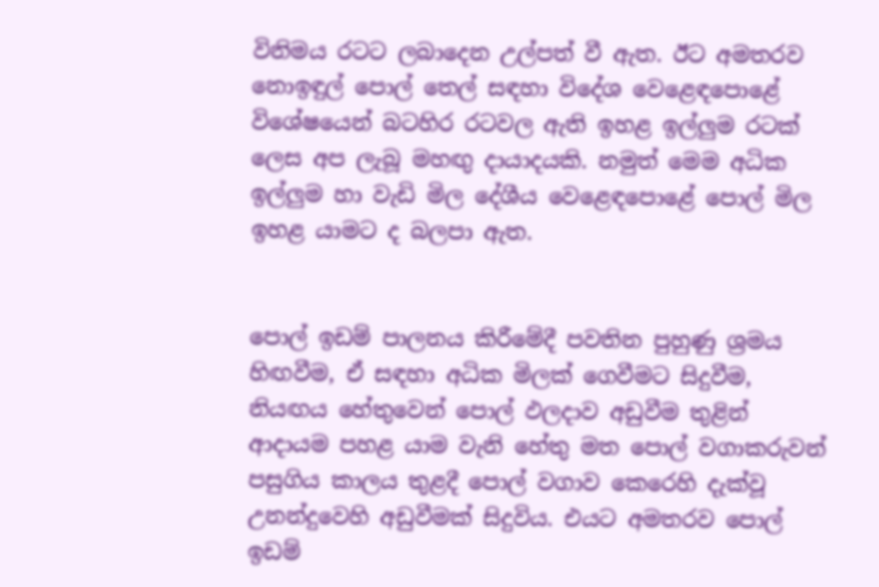විනිමය රටට ලබාදෙන උල්පත් වී ඇත. ඊට අමතරව නොඉඳුල් පොල් තෙල් සඳහා විදේශ වෙළෙඳපොළේ විශේෂයෙන් බටහිර රටවල ඇති ඉහළ ඉල්ලුම රටක් ලෙස අප ලැබූ මහඟු දායාදයකි. නමුත් මෙම අධික ඉල්ලුම හා වැඩි මිල දේශීය වෙළෙඳපොළේ පොල් මිල ඉහළ යාමට ද බලපා ඇත.


පොල් ඉඩම් පාලනය කිරීමේදී පවතින පුහුණු ශ්‍රමය හිඟවීම, ඒ සඳහා අධික මිලක් ගෙවීමට සිදුවීම, නියඟය හේතුවෙන් පොල් ඵලදාව අඩුවීම තුළින් ආදායම පහළ යාම වැනි හේතු මත පොල් වගාකරුවන් පසුගිය කාලය තුළදී පොල් වගාව කෙරෙහි දැක්වූ උනන්දුවෙහි අඩුවීමක් සිදුවිය. එයට අමතරව පොල් ඉඩම්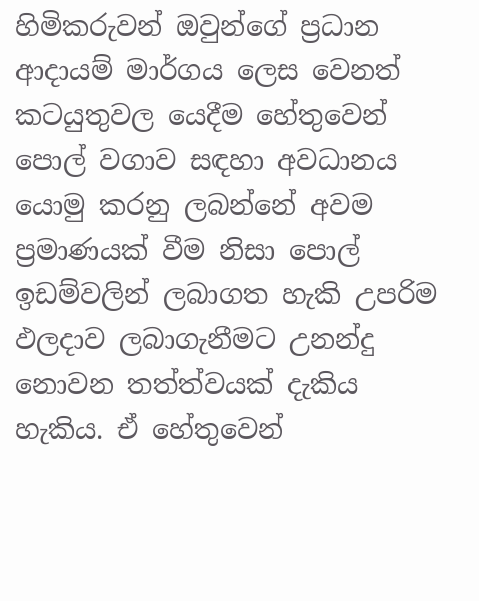හිමිකරුවන් ඔවුන්ගේ ප්‍රධාන ආදායම් මාර්ගය ලෙස වෙනත් කටයුතුවල යෙදීම හේතුවෙන් පොල් වගාව සඳහා අවධානය යොමු කරනු ලබන්නේ අවම ප්‍රමාණයක් වීම නිසා පොල් ඉඩම්වලින් ලබාගත හැකි උපරිම ඵලදාව ලබාගැනීමට උනන්දු නොවන තත්ත්වයක් දැකිය හැකිය. ඒ හේතුවෙන්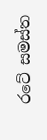රටේ සමස්ත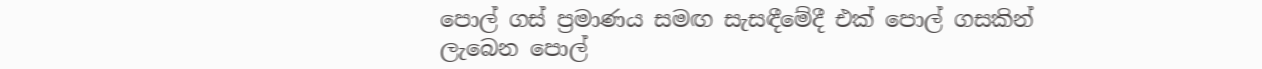පොල් ගස් ප්‍රමාණය සමඟ සැසඳීමේදී එක් පොල් ගසකින් ලැබෙන පොල්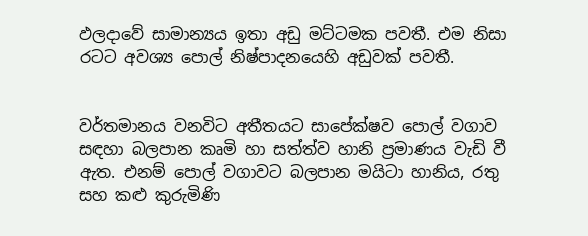ඵලදාවේ සාමාන්‍යය ඉතා අඩු මට්ටමක පවතී. එම නිසා රටට අවශ්‍ය පොල් නිෂ්පාදනයෙහි අඩුවක් පවතී.


වර්තමානය වනවිට අතීතයට සාපේක්ෂව පොල් වගාව සඳහා බලපාන කෘමි හා සත්ත්ව හානි ප්‍රමාණය වැඩි වී ඇත. එනම් පොල් වගාවට බලපාන මයිටා හානිය, රතු සහ කළු කුරුමිණි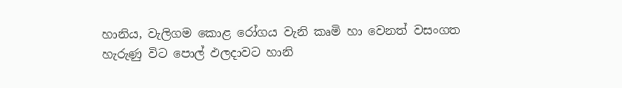හානිය, වැලිගම කොළ රෝගය වැනි කෘමි හා වෙනත් වසංගත හැරුණු විට පොල් ඵලදාවට හානි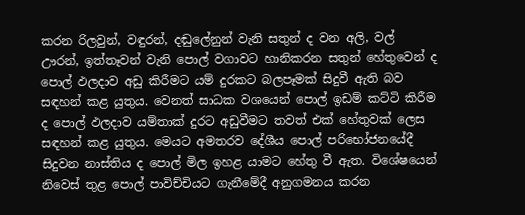කරන රිලවුන්, වඳුරන්, දඬුලේනුන් වැනි සතුන් ද වන අලි, වල් ඌරන්, ඉත්තෑවන් වැනි පොල් වගාවට හානිකරන සතුන් හේතුවෙන් ද පොල් ඵලදාව අඩු කිරීමට යම් දුරකට බලපෑමක් සිදුවී ඇති බව සඳහන් කළ යුතුය. වෙනත් සාධක වශයෙන් පොල් ඉඩම් කට්ටි කිරීම ද පොල් ඵලදාව යම්තාක් දුරට අඩුවීමට තවත් එක් හේතුවක් ලෙස සඳහන් කළ යුතුය. මෙයට අමතරව දේශීය පොල් පරිභෝජනයේදී සිදුවන නාස්තිය ද පොල් මිල ඉහළ යාමට හේතු වී ඇත. විශේෂයෙන් නිවෙස් තුළ පොල් පාවිච්චියට ගැනීමේදී අනුගමනය කරන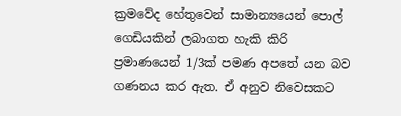ක්‍රමවේද හේතුවෙන් සාමාන්‍යයෙන් පොල් ගෙඩියකින් ලබාගත හැකි කිරි ප්‍රමාණයෙන් 1/3ක් පමණ අපතේ යන බව ගණනය කර ඇත. ඒ අනුව නිවෙසකට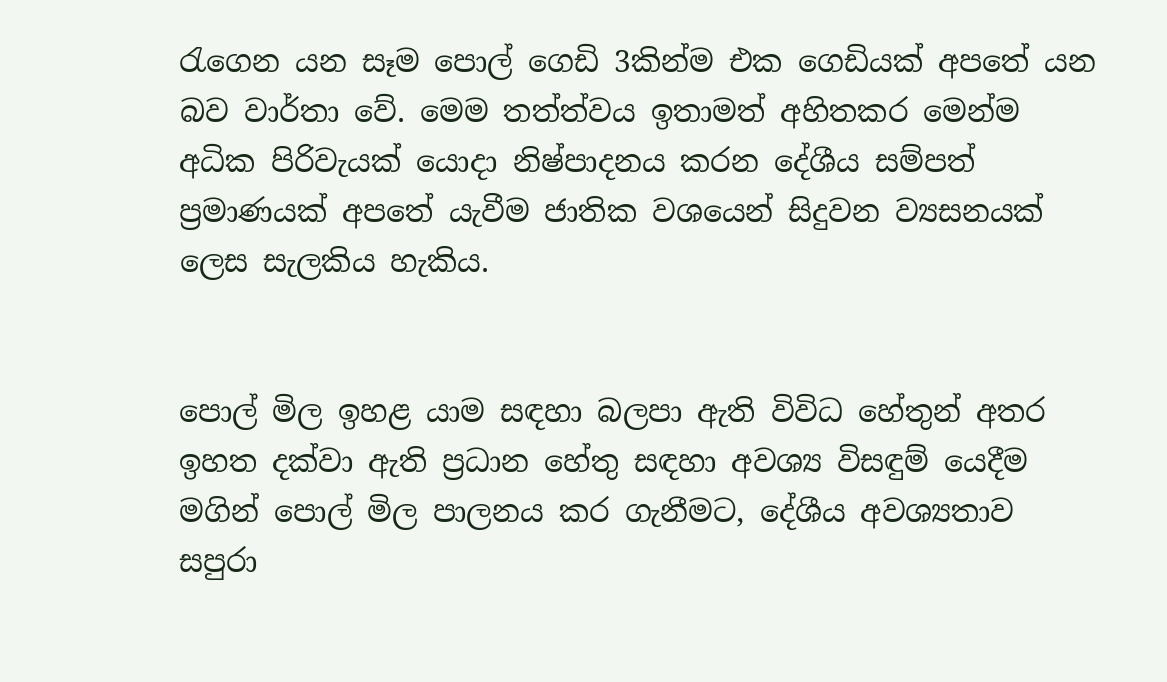රැගෙන යන සෑම පොල් ගෙඩි 3කින්ම එක ගෙඩියක් අපතේ යන බව වාර්තා වේ. මෙම තත්ත්වය ඉතාමත් අහිතකර මෙන්ම අධික පිරිවැයක් යොදා නිෂ්පාදනය කරන දේශීය සම්පත් ප්‍රමාණයක් අපතේ යැවීම ජාතික වශයෙන් සිදුවන ව්‍යසනයක් ලෙස සැලකිය හැකිය.


පොල් මිල ඉහළ යාම සඳහා බලපා ඇති විවිධ හේතුන් අතර ඉහත දක්වා ඇති ප්‍රධාන හේතු සඳහා අවශ්‍ය විසඳුම් යෙදීම මගින් පොල් මිල පාලනය කර ගැනීමට, දේශීය අවශ්‍යතාව සපුරා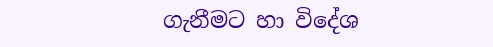ගැනීමට හා විදේශ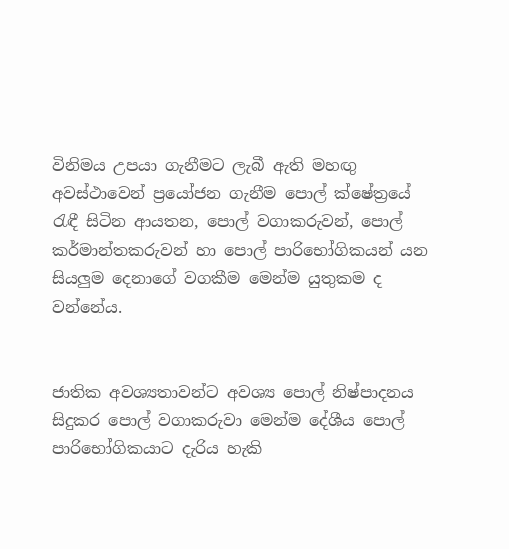විනිමය උපයා ගැනීමට ලැබී ඇති මහඟු අවස්ථාවෙන් ප්‍රයෝජන ගැනීම පොල් ක්ෂේත්‍රයේ රැඳී සිටින ආයතන, පොල් වගාකරුවන්, පොල් කර්මාන්තකරුවන් හා පොල් පාරිභෝගිකයන් යන සියලුම දෙනාගේ වගකීම මෙන්ම යුතුකම ද වන්නේය.


ජාතික අවශ්‍යතාවන්ට අවශ්‍ය පොල් නිෂ්පාදනය සිදුකර පොල් වගාකරුවා මෙන්ම දේශීය පොල් පාරිභෝගිකයාට දැරිය හැකි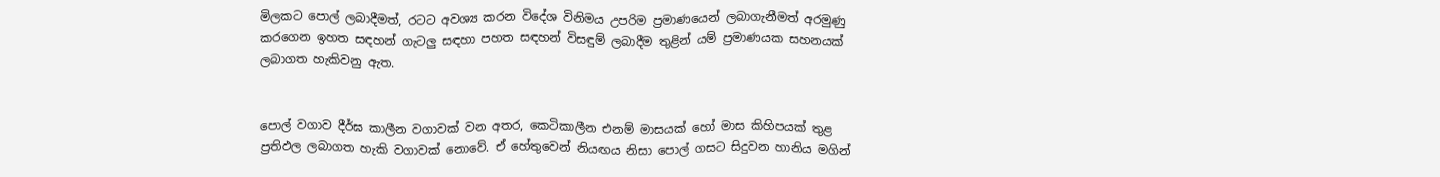මිලකට පොල් ලබාදීමත්, රටට අවශ්‍ය කරන විදේශ විනිමය උපරිම ප්‍රමාණයෙන් ලබාගැනීමත් අරමුණු කරගෙන ඉහත සඳහන් ගැටලු සඳහා පහත සඳහන් විසඳුම් ලබාදීම තුළින් යම් ප්‍රමාණයක සහනයක් ලබාගත හැකිවනු ඇත.


පොල් වගාව දීර්ඝ කාලීන වගාවක් වන අතර, කෙටිකාලීන එනම් මාසයක් හෝ මාස කිහිපයක් තුළ ප්‍රතිඵල ලබාගත හැකි වගාවක් නොවේ. ඒ හේතුවෙන් නියඟය නිසා පොල් ගසට සිදුවන හානිය මගින්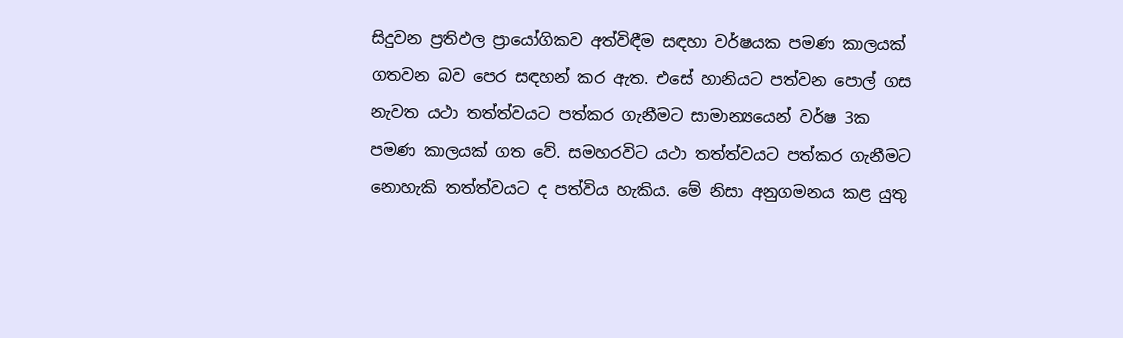සිදුවන ප්‍රතිඵල ප්‍රායෝගිකව අත්විඳීම සඳහා වර්ෂයක පමණ කාලයක් ගතවන බව පෙර සඳහන් කර ඇත. එසේ හානියට පත්වන පොල් ගස නැවත යථා තත්ත්වයට පත්කර ගැනීමට සාමාන්‍යයෙන් වර්ෂ 3ක පමණ කාලයක් ගත වේ. සමහරවිට යථා තත්ත්වයට පත්කර ගැනීමට නොහැකි තත්ත්වයට ද පත්විය හැකිය. මේ නිසා අනුගමනය කළ යුතු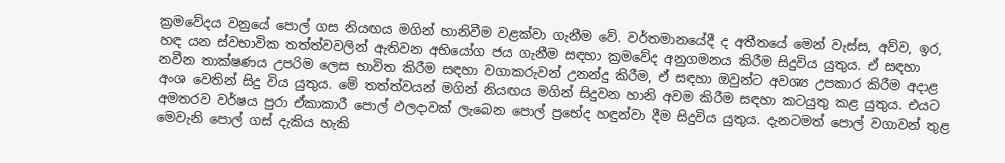ක්‍රමවේදය වනුයේ පොල් ගස නියඟය මගින් හානිවීම වළක්වා ගැනීම වේ. වර්තමානයේදී ද අතීතයේ මෙන් වැස්ස, අව්ව, ඉර, හඳ යන ස්වභාවික තත්ත්වවලින් ඇතිවන අභියෝග ජය ගැනීම සඳහා ක්‍රමවේද අනුගමනය කිරීම සිදුවිය යුතුය. ඒ සඳහා නවීන තාක්ෂණය උපරිම ලෙස භාවිත කිරීම සඳහා වගාකරුවන් උනන්දු කිරීම, ඒ සඳහා ඔවුන්ට අවශ්‍ය උපකාර කිරීම අදාළ අංශ වෙතින් සිදු විය යුතුය. මේ තත්ත්වයන් මගින් නියඟය මගින් සිදුවන හානි අවම කිරීම සඳහා කටයුතු කළ යුතුය. එයට අමතරව වර්ෂය පුරා ඒකාකාරී පොල් ඵලදාවක් ලැබෙන පොල් ප්‍රභේද හඳුන්වා දීම සිදුවිය යුතුය. දැනටමත් පොල් වගාවන් තුළ මෙවැනි පොල් ගස් දැකිය හැකි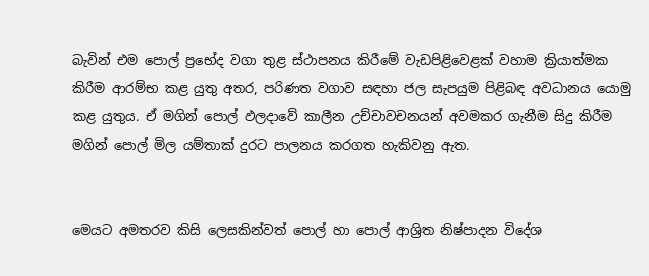බැවින් එම පොල් ප්‍රභේද වගා තුළ ස්ථාපනය කිරීමේ වැඩපිළිවෙළක් වහාම ක්‍රියාත්මක කිරීම ආරම්භ කළ යුතු අතර, පරිණත වගාව සඳහා ජල සැපයුම පිළිබඳ අවධානය යොමු කළ යුතුය. ඒ මගින් පොල් ඵලදාවේ කාලීන උච්චාවචනයන් අවමකර ගැනීම සිදු කිරීම මගින් පොල් මිල යම්තාක් දුරට පාලනය කරගත හැකිවනු ඇත.


මෙයට අමතරව කිසි ලෙසකින්වත් පොල් හා පොල් ආශ්‍රිත නිෂ්පාදන විදේශ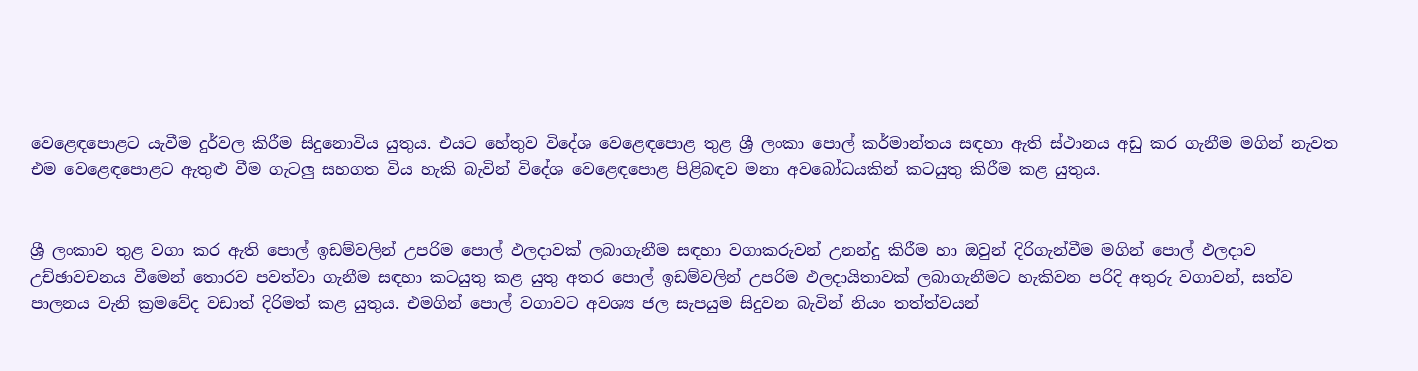වෙළෙඳපොළට යැවීම දුර්වල කිරීම සිදුනොවිය යුතුය. එයට හේතුව විදේශ වෙළෙඳපොළ තුළ ශ්‍රී ලංකා පොල් කර්මාන්තය සඳහා ඇති ස්ථානය අඩු කර ගැනීම මගින් නැවත එම වෙළෙඳපොළට ඇතුළු වීම ගැටලු සහගත විය හැකි බැවින් විදේශ වෙළෙඳපොළ පිළිබඳව මනා අවබෝධයකින් කටයුතු කිරීම කළ යුතුය.


ශ්‍රී ලංකාව තුළ වගා කර ඇති පොල් ඉඩම්වලින් උපරිම පොල් ඵලදාවක් ලබාගැනීම සඳහා වගාකරුවන් උනන්දු කිරීම හා ඔවුන් දිරිගැන්වීම මගින් පොල් ඵලදාව උච්ඡාවචනය වීමෙන් තොරව පවත්වා ගැනීම සඳහා කටයුතු කළ යුතු අතර පොල් ඉඩම්වලින් උපරිම ඵලදායිතාවක් ලබාගැනීමට හැකිවන පරිදි අතුරු වගාවන්, සත්ව පාලනය වැනි ක්‍රමවේද වඩාත් දිරිමත් කළ යුතුය. එමගින් පොල් වගාවට අවශ්‍ය ජල සැපයුම සිදුවන බැවින් නියං තත්ත්වයන්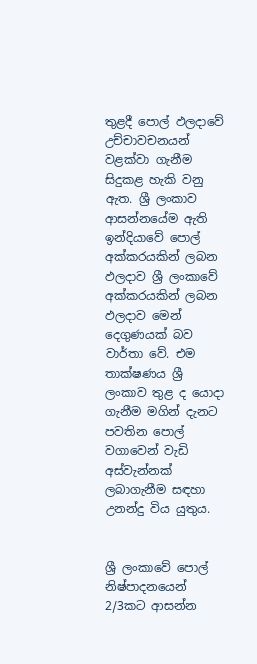තුළදී පොල් ඵලදාවේ උච්චාවචනයන් වළක්වා ගැනීම සිදුකළ හැකි වනු ඇත. ශ්‍රී ලංකාව ආසන්නයේම ඇති ඉන්දියාවේ පොල් අක්කරයකින් ලබන ඵලදාව ශ්‍රී ලංකාවේ අක්කරයකින් ලබන ඵලදාව මෙන් දෙගුණයක් බව වාර්තා වේ. එම තාක්ෂණය ශ්‍රී ලංකාව තුළ ද යොදා ගැනීම මගින් දැනට පවතින පොල් වගාවෙන් වැඩි අස්වැන්නක් ලබාගැනීම සඳහා උනන්දු විය යුතුය.


ශ්‍රී ලංකාවේ පොල් නිෂ්පාදනයෙන් 2/3කට ආසන්න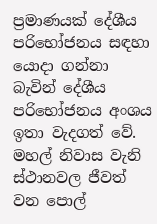ප්‍රමාණයක් දේශීය පරිභෝජනය සඳහා යොදා ගන්නා බැවින් දේශීය පරිභෝජනය අංශය ඉතා වැදගත් වේ. මහල් නිවාස වැනි ස්ථානවල ජීවත් වන පොල්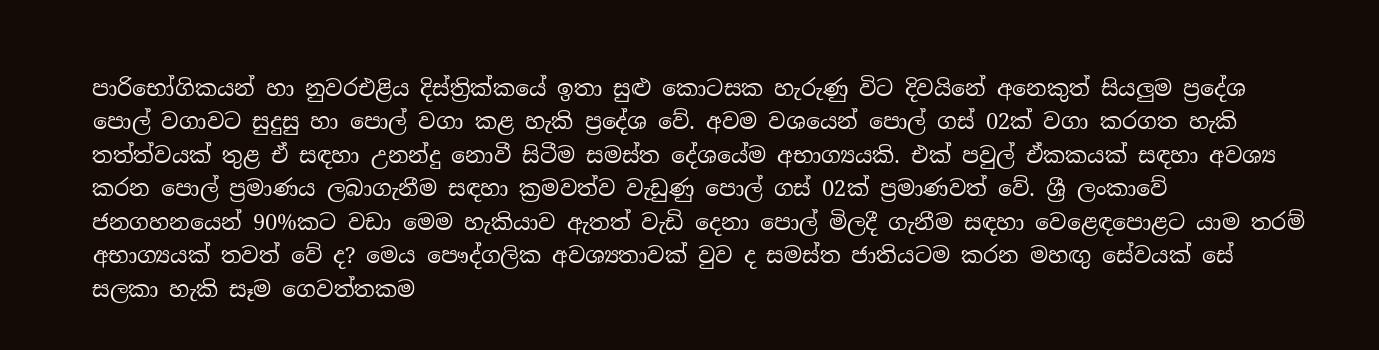පාරිභෝගිකයන් හා නුවරඑළිය දිස්ත්‍රික්කයේ ඉතා සුළු කොටසක හැරුණු විට දිවයිනේ අනෙකුත් සියලුම ප්‍රදේශ පොල් වගාවට සුදුසු හා පොල් වගා කළ හැකි ප්‍රදේශ වේ. අවම වශයෙන් පොල් ගස් 02ක් වගා කරගත හැකි තත්ත්වයක් තුළ ඒ සඳහා උනන්දු නොවී සිටීම සමස්ත දේශයේම අභාග්‍යයකි. එක් පවුල් ඒකකයක් සඳහා අවශ්‍ය කරන පොල් ප්‍රමාණය ලබාගැනීම සඳහා ක්‍රමවත්ව වැඩුණු පොල් ගස් 02ක් ප්‍රමාණවත් වේ. ශ්‍රී ලංකාවේ ජනගහනයෙන් 90%කට වඩා මෙම හැකියාව ඇතත් වැඩි දෙනා පොල් මිලදී ගැනීම සඳහා වෙළෙඳපොළට යාම තරම් අභාග්‍යයක් තවත් වේ ද? මෙය පෞද්ගලික අවශ්‍යතාවක් වුව ද සමස්ත ජාතියටම කරන මහඟු සේවයක් සේ සලකා හැකි සෑම ගෙවත්තකම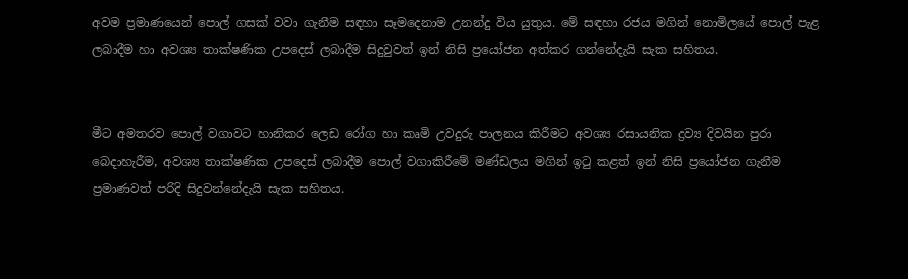අවම ප්‍රමාණයෙන් පොල් ගසක් වවා ගැනීම සඳහා සෑමදෙනාම උනන්දු විය යුතුය. මේ සඳහා රජය මගින් නොමිලයේ පොල් පැළ ලබාදීම හා අවශ්‍ය තාක්ෂණික උපදෙස් ලබාදීම සිදුවුවත් ඉන් නිසි ප්‍රයෝජන අත්කර ගන්නේදැයි සැක සහිතය.


මීට අමතරව පොල් වගාවට හානිකර ලෙඩ රෝග හා කෘමි උවදුරු පාලනය කිරීමට අවශ්‍ය රසායනික ද්‍රව්‍ය දිවයින පුරා බෙදාහැරීම, අවශ්‍ය තාක්ෂණික උපදෙස් ලබාදීම පොල් වගාකිරීමේ මණ්ඩලය මගින් ඉටු කළත් ඉන් නිසි ප්‍රයෝජන ගැනීම ප්‍රමාණවත් පරිදි සිදුවන්නේදැයි සැක සහිතය.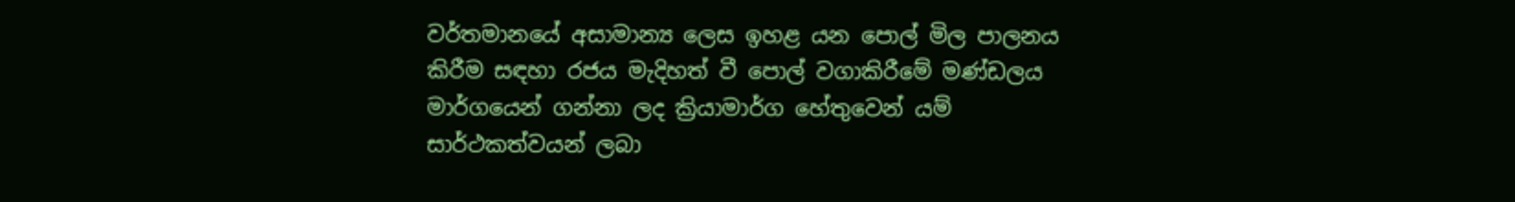වර්තමානයේ අසාමාන්‍ය ලෙස ඉහළ යන පොල් මිල පාලනය කිරීම සඳහා රජය මැදිහත් වී පොල් වගාකිරීමේ මණ්ඩලය මාර්ගයෙන් ගන්නා ලද ක්‍රියාමාර්ග හේතුවෙන් යම් සාර්ථකත්වයන් ලබා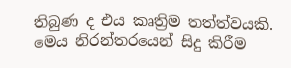තිබුණ ද එය කෘත්‍රිම තත්ත්වයකි. මෙය නිරන්තරයෙන් සිදු කිරීම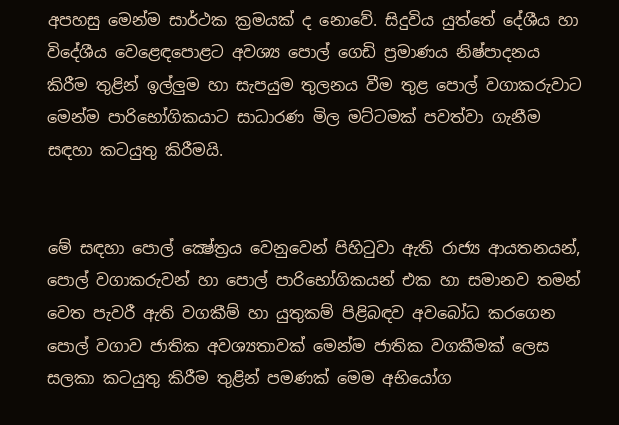අපහසු මෙන්ම සාර්ථක ක්‍රමයක් ද නොවේ. සිදුවිය යුත්තේ දේශීය හා විදේශීය වෙළෙඳපොළට අවශ්‍ය පොල් ගෙඩි ප්‍රමාණය නිෂ්පාදනය කිරීම තුළින් ඉල්ලුම හා සැපයුම තුලනය වීම තුළ පොල් වගාකරුවාට මෙන්ම පාරිභෝගිකයාට සාධාරණ මිල මට්ටමක් පවත්වා ගැනීම සඳහා කටයුතු කිරීමයි.


මේ සඳහා පොල් ක්‍ෂේත්‍රය වෙනුවෙන් පිහිටුවා ඇති රාජ්‍ය ආයතනයන්, පොල් වගාකරුවන් හා පොල් පාරිභෝගිකයන් එක හා සමානව තමන් වෙත පැවරී ඇති වගකීම් හා යුතුකම් පිළිබඳව අවබෝධ කරගෙන පොල් වගාව ජාතික අවශ්‍යතාවක් මෙන්ම ජාතික වගකීමක් ලෙස සලකා කටයුතු කිරීම තුළින් පමණක් මෙම අභියෝග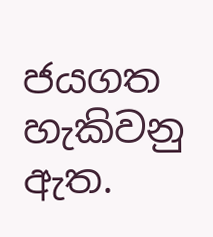ජයගත හැකිවනු ඇත.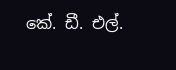කේ. ඩී. එල්.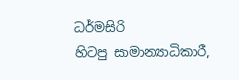ධර්මසිරි
හිටපු සාමාන්‍යාධිකාරී,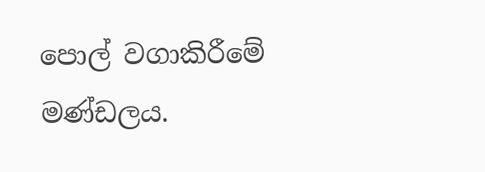පොල් වගාකිරීමේ මණ්ඩලය.